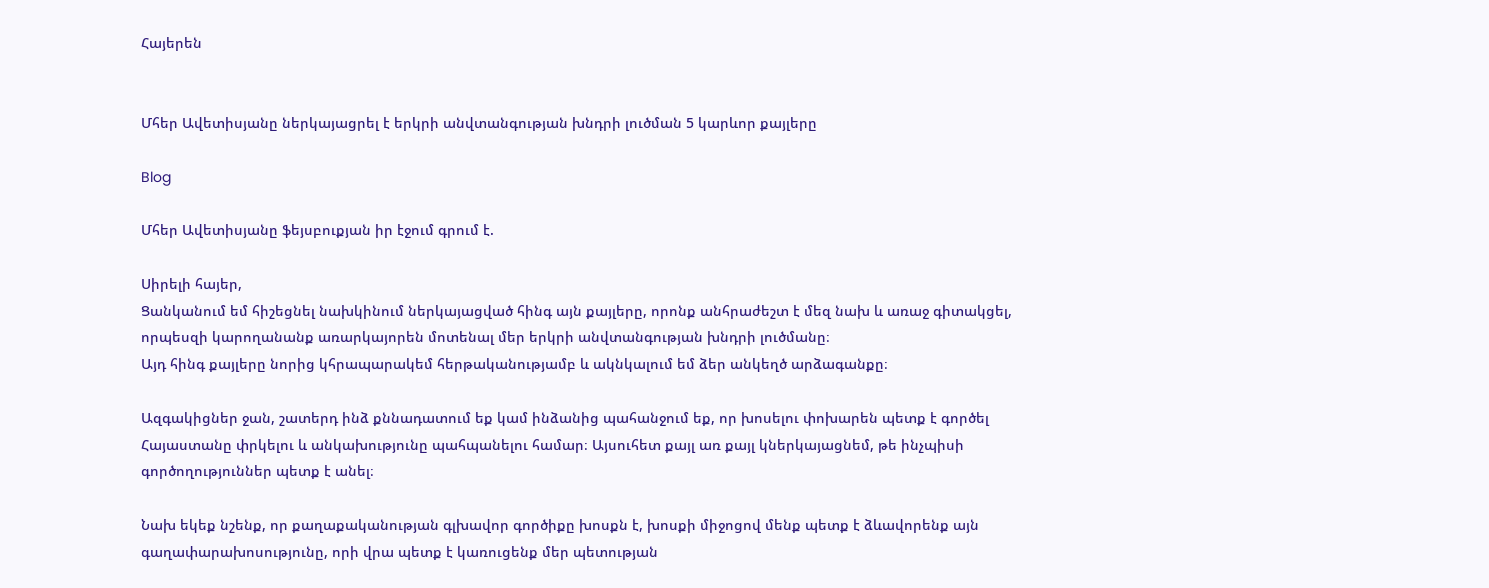Հայերեն


Մհեր Ավետիսյանը ներկայացրել է երկրի անվտանգության խնդրի լուծման 5 կարևոր քայլերը

Blog

Մհեր Ավետիսյանը ֆեյսբուքյան իր էջում գրում է.

Սիրելի հայեր,
Ցանկանում եմ հիշեցնել նախկինում ներկայացված հինգ այն քայլերը, որոնք անհրաժեշտ է մեզ նախ և առաջ գիտակցել, որպեսզի կարողանանք առարկայորեն մոտենալ մեր երկրի անվտանգության խնդրի լուծմանը։
Այդ հինգ քայլերը նորից կհրապարակեմ հերթականությամբ և ակնկալում եմ ձեր անկեղծ արձագանքը։

Ազգակիցներ ջան, շատերդ ինձ քննադատում եք կամ ինձանից պահանջում եք, որ խոսելու փոխարեն պետք է գործել Հայաստանը փրկելու և անկախությունը պահպանելու համար։ Այսուհետ քայլ առ քայլ կներկայացնեմ, թե ինչպիսի գործողություններ պետք է անել։

Նախ եկեք նշենք, որ քաղաքականության գլխավոր գործիքը խոսքն է, խոսքի միջոցով մենք պետք է ձևավորենք այն գաղափարախոսությունը, որի վրա պետք է կառուցենք մեր պետության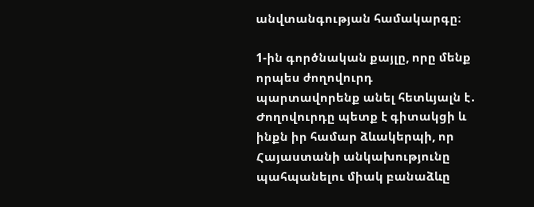անվտանգության համակարգը։

1-ին գործնական քայլը, որը մենք որպես ժողովուրդ պարտավորենք անել հետևյալն է․ Ժողովուրդը պետք է գիտակցի և ինքն իր համար ձևակերպի, որ Հայաստանի անկախությունը պահպանելու միակ բանաձևը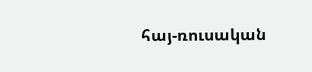հայ-ռուսական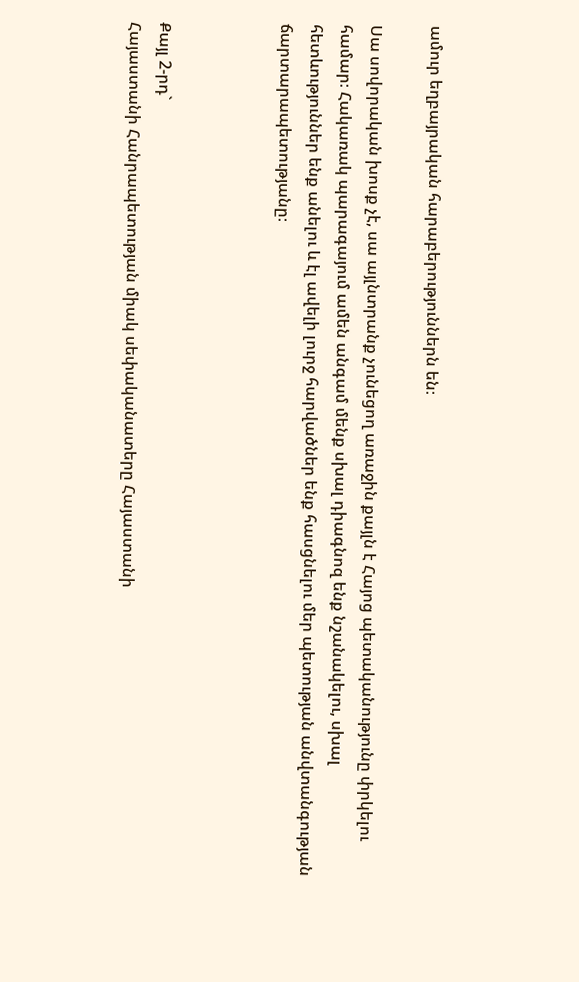ամուր եղբայրական հարաբերություններն են։

Սա սովորական խոսք չէ, սա այլնտրանք չունեցող առաջին քայլն է Հայոց պետականությունը փրկելու համար։ Հակառակ պարագայում ամեն անգամ մենք սխալ դիագնոզ ենք նշանակելու, սխալ հետևություններ ենք անելու և էլ ավելի լուրջ հարվածներ ենք հասցնելու մեր պետության անվտանգության ճարտարապետությանը։



Քայլ 2-րդ`
Հայաստանի Հանրապետության միակ սեփականատերը Հայաստանի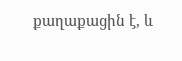քաղաքացին է, և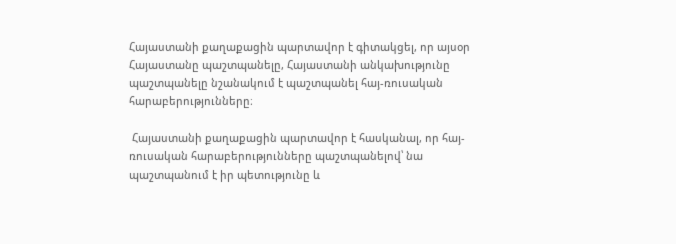Հայաստանի քաղաքացին պարտավոր է գիտակցել, որ այսօր Հայաստանը պաշտպանելը, Հայաստանի անկախությունը պաշտպանելը նշանակում է պաշտպանել հայ-ռուսական հարաբերությունները։

 Հայաստանի քաղաքացին պարտավոր է հասկանալ, որ հայ-ռուսական հարաբերությունները պաշտպանելով՝ նա պաշտպանում է իր պետությունը և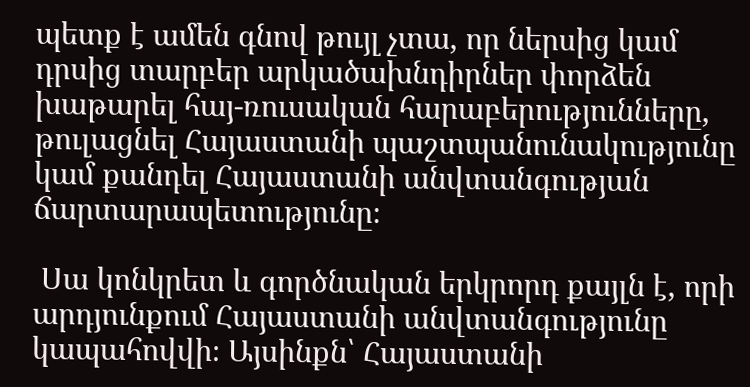պետք է ամեն գնով թույլ չտա, որ ներսից կամ դրսից տարբեր արկածախնդիրներ փորձեն խաթարել հայ-ռուսական հարաբերությունները, թուլացնել Հայաստանի պաշտպանունակությունը կամ քանդել Հայաստանի անվտանգության ճարտարապետությունը։

 Սա կոնկրետ և գործնական երկրորդ քայլն է, որի արդյունքում Հայաստանի անվտանգությունը կապահովվի։ Այսինքն՝ Հայաստանի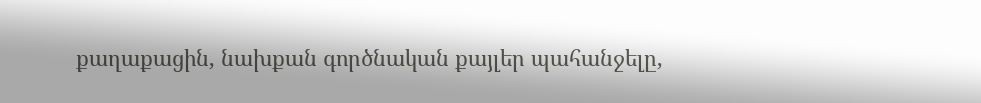քաղաքացին, նախքան գործնական քայլեր պահանջելը,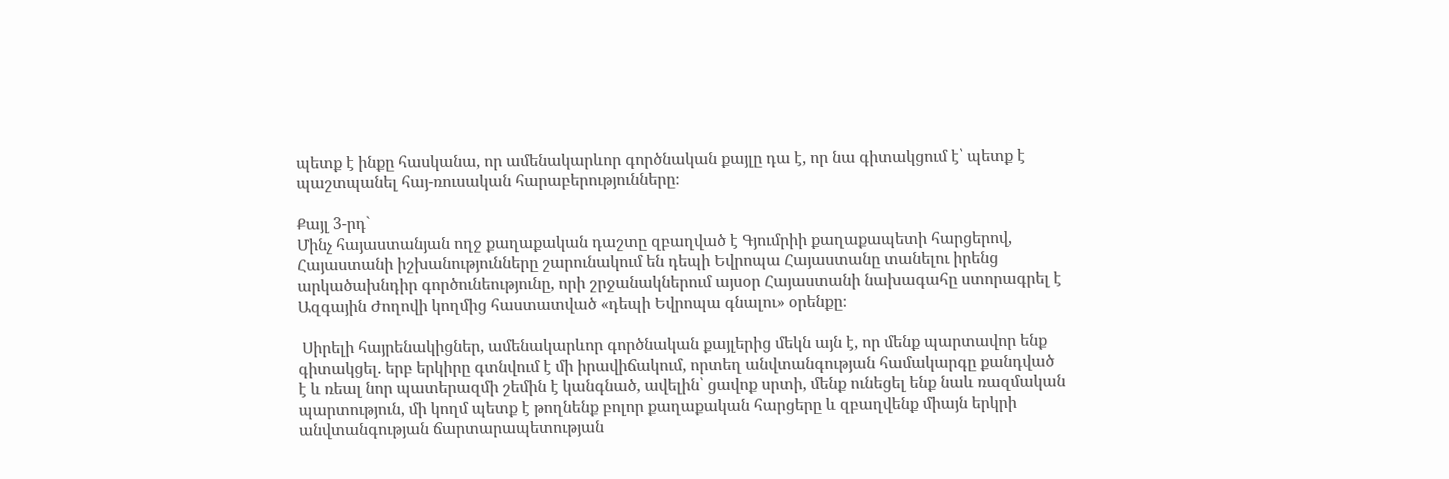պետք է ինքը հասկանա, որ ամենակարևոր գործնական քայլը դա է, որ նա գիտակցում է՝ պետք է պաշտպանել հայ-ռուսական հարաբերությունները։

Քայլ 3-րդ`
Մինչ հայաստանյան ողջ քաղաքական դաշտը զբաղված է Գյումրիի քաղաքապետի հարցերով, Հայաստանի իշխանությունները շարունակում են դեպի Եվրոպա Հայաստանը տանելու իրենց արկածախնդիր գործունեությունը, որի շրջանակներում այսօր Հայաստանի նախագահը ստորագրել է Ազգային Ժողովի կողմից հաստատված «դեպի Եվրոպա գնալու» օրենքը։

 Սիրելի հայրենակիցներ, ամենակարևոր գործնական քայլերից մեկն այն է, որ մենք պարտավոր ենք գիտակցել. երբ երկիրը գտնվում է մի իրավիճակում, որտեղ անվտանգության համակարգը քանդված է և ռեալ նոր պատերազմի շեմին է կանգնած, ավելին՝ ցավոք սրտի, մենք ունեցել ենք նաև ռազմական պարտություն, մի կողմ պետք է թողնենք բոլոր քաղաքական հարցերը և զբաղվենք միայն երկրի անվտանգության ճարտարապետության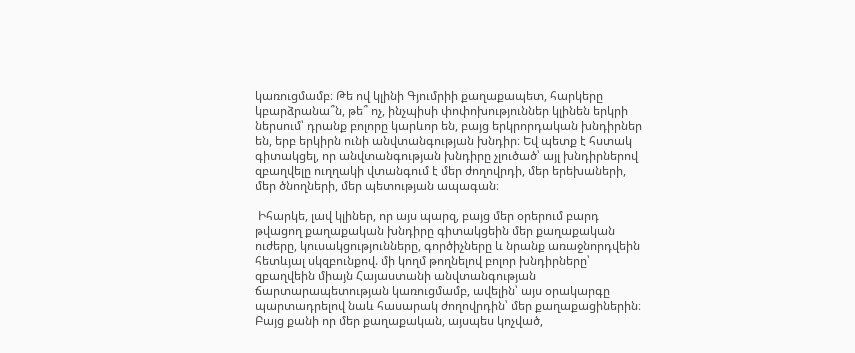կառուցմամբ։ Թե ով կլինի Գյումրիի քաղաքապետ, հարկերը կբարձրանա՞ն, թե՞ ոչ, ինչպիսի փոփոխություններ կլինեն երկրի ներսում՝ դրանք բոլորը կարևոր են, բայց երկրորդական խնդիրներ են, երբ երկիրն ունի անվտանգության խնդիր։ Եվ պետք է հստակ գիտակցել, որ անվտանգության խնդիրը չլուծած՝ այլ խնդիրներով զբաղվելը ուղղակի վտանգում է մեր ժողովրդի, մեր երեխաների, մեր ծնողների, մեր պետության ապագան։

 Իհարկե, լավ կլիներ, որ այս պարզ, բայց մեր օրերում բարդ թվացող քաղաքական խնդիրը գիտակցեին մեր քաղաքական ուժերը, կուսակցությունները, գործիչները և նրանք առաջնորդվեին հետևյալ սկզբունքով. մի կողմ թողնելով բոլոր խնդիրները՝ զբաղվեին միայն Հայաստանի անվտանգության ճարտարապետության կառուցմամբ, ավելին՝ այս օրակարգը պարտադրելով նաև հասարակ ժողովրդին՝ մեր քաղաքացիներին։ Բայց քանի որ մեր քաղաքական, այսպես կոչված,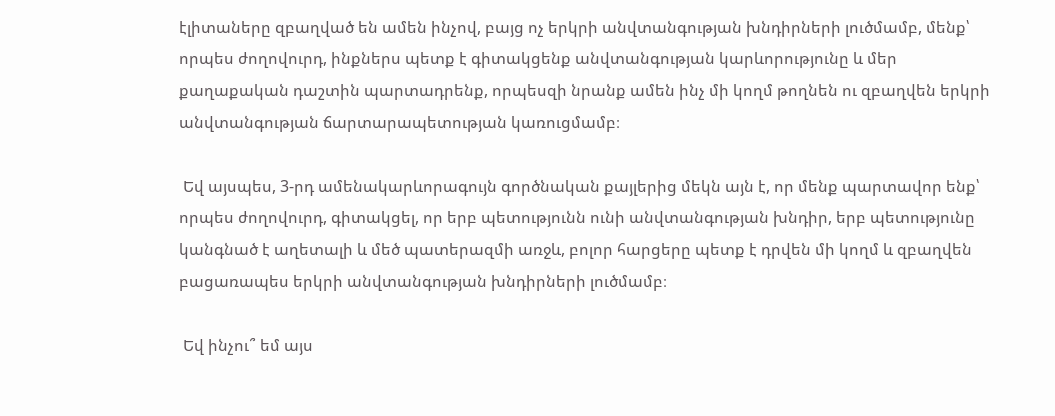էլիտաները զբաղված են ամեն ինչով, բայց ոչ երկրի անվտանգության խնդիրների լուծմամբ, մենք՝ որպես ժողովուրդ, ինքներս պետք է գիտակցենք անվտանգության կարևորությունը և մեր քաղաքական դաշտին պարտադրենք, որպեսզի նրանք ամեն ինչ մի կողմ թողնեն ու զբաղվեն երկրի անվտանգության ճարտարապետության կառուցմամբ։

 Եվ այսպես, 3-րդ ամենակարևորագույն գործնական քայլերից մեկն այն է, որ մենք պարտավոր ենք՝ որպես ժողովուրդ, գիտակցել, որ երբ պետությունն ունի անվտանգության խնդիր, երբ պետությունը կանգնած է աղետալի և մեծ պատերազմի առջև, բոլոր հարցերը պետք է դրվեն մի կողմ և զբաղվեն բացառապես երկրի անվտանգության խնդիրների լուծմամբ։

 Եվ ինչու՞ եմ այս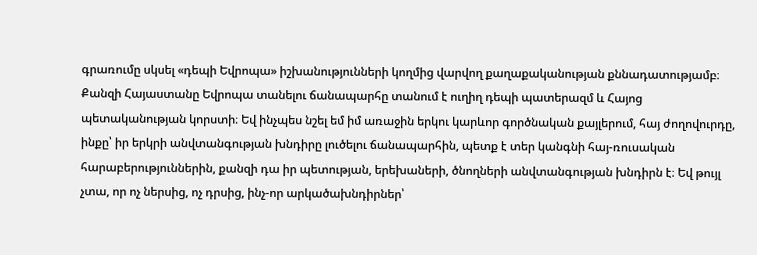գրառումը սկսել «դեպի Եվրոպա» իշխանությունների կողմից վարվող քաղաքականության քննադատությամբ։ Քանզի Հայաստանը Եվրոպա տանելու ճանապարհը տանում է ուղիղ դեպի պատերազմ և Հայոց պետականության կորստի։ Եվ ինչպես նշել եմ իմ առաջին երկու կարևոր գործնական քայլերում, հայ ժողովուրդը, ինքը՝ իր երկրի անվտանգության խնդիրը լուծելու ճանապարհին, պետք է տեր կանգնի հայ-ռուսական հարաբերություններին, քանզի դա իր պետության, երեխաների, ծնողների անվտանգության խնդիրն է։ Եվ թույլ չտա, որ ոչ ներսից, ոչ դրսից, ինչ-որ արկածախնդիրներ՝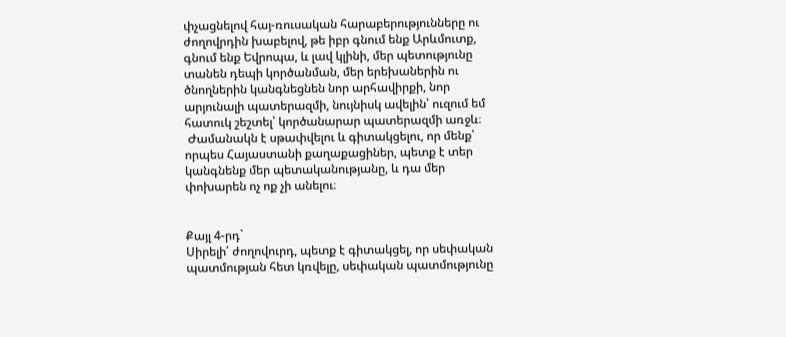փչացնելով հայ-ռուսական հարաբերությունները ու ժողովրդին խաբելով, թե իբր գնում ենք Արևմուտք, գնում ենք Եվրոպա, և լավ կլինի, մեր պետությունը տանեն դեպի կործանման, մեր երեխաներին ու ծնողներին կանգնեցնեն նոր արհավիրքի, նոր արյունալի պատերազմի, նույնիսկ ավելին՝ ուզում եմ հատուկ շեշտել՝ կործանարար պատերազմի առջև։
 Ժամանակն է սթափվելու և գիտակցելու, որ մենք՝ որպես Հայաստանի քաղաքացիներ, պետք է տեր կանգնենք մեր պետականությանը, և դա մեր փոխարեն ոչ ոք չի անելու։


Քայլ 4-րդ`
Սիրելի՛ ժողովուրդ, պետք է գիտակցել, որ սեփական պատմության հետ կռվելը, սեփական պատմությունը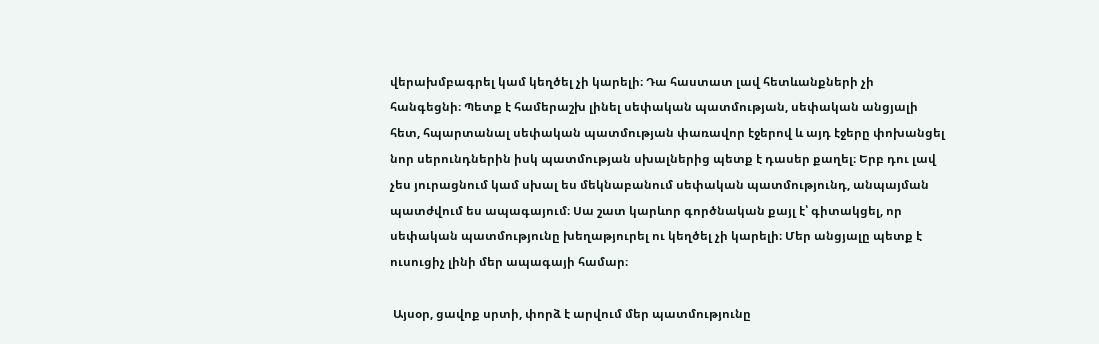վերախմբագրել կամ կեղծել չի կարելի։ Դա հաստատ լավ հետևանքների չի հանգեցնի։ Պետք է համերաշխ լինել սեփական պատմության, սեփական անցյալի հետ, հպարտանալ սեփական պատմության փառավոր էջերով և այդ էջերը փոխանցել նոր սերունդներին իսկ պատմության սխալներից պետք է դասեր քաղել։ Երբ դու լավ չես յուրացնում կամ սխալ ես մեկնաբանում սեփական պատմությունդ, անպայման պատժվում ես ապագայում։ Սա շատ կարևոր գործնական քայլ է՝ գիտակցել, որ սեփական պատմությունը խեղաթյուրել ու կեղծել չի կարելի։ Մեր անցյալը պետք է ուսուցիչ լինի մեր ապագայի համար։

 Այսօր, ցավոք սրտի, փորձ է արվում մեր պատմությունը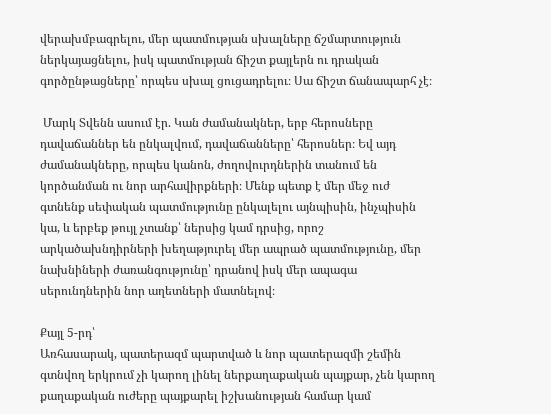վերախմբագրելու, մեր պատմության սխալները ճշմարտություն ներկայացնելու, իսկ պատմության ճիշտ քայլերն ու դրական գործընթացները՝ որպես սխալ ցուցադրելու։ Սա ճիշտ ճանապարհ չէ։

 Մարկ Տվենն ասում էր. Կան ժամանակներ, երբ հերոսները դավաճաններ են ընկալվում, դավաճանները՝ հերոսներ։ Եվ այդ ժամանակները, որպես կանոն, ժողովուրդներին տանում են կործանման ու նոր արհավիրքների։ Մենք պետք է մեր մեջ ուժ գտնենք սեփական պատմությունը ընկալելու այնպիսին, ինչպիսին կա, և երբեք թույլ չտանք՝ ներսից կամ դրսից, որոշ արկածախնդիրների խեղաթյուրել մեր ապրած պատմությունը, մեր նախնիների ժառանգությունը՝ դրանով իսկ մեր ապագա սերունդներին նոր աղետների մատնելով։

Քայլ 5-րդ՝
Առհասարակ, պատերազմ պարտված և նոր պատերազմի շեմին գտնվող երկրում չի կարող լինել ներքաղաքական պայքար, չեն կարող քաղաքական ուժերը պայքարել իշխանության համար կամ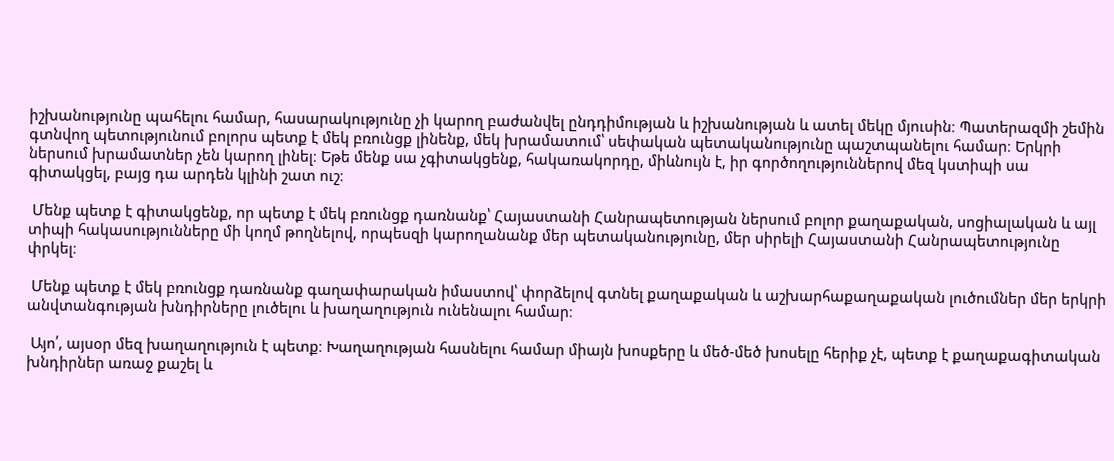իշխանությունը պահելու համար, հասարակությունը չի կարող բաժանվել ընդդիմության և իշխանության և ատել մեկը մյուսին։ Պատերազմի շեմին գտնվող պետությունում բոլորս պետք է մեկ բռունցք լինենք, մեկ խրամատում՝ սեփական պետականությունը պաշտպանելու համար։ Երկրի ներսում խրամատներ չեն կարող լինել։ Եթե մենք սա չգիտակցենք, հակառակորդը, միևնույն է, իր գործողություններով մեզ կստիպի սա գիտակցել, բայց դա արդեն կլինի շատ ուշ։

 Մենք պետք է գիտակցենք, որ պետք է մեկ բռունցք դառնանք՝ Հայաստանի Հանրապետության ներսում բոլոր քաղաքական, սոցիալական և այլ տիպի հակասությունները մի կողմ թողնելով, որպեսզի կարողանանք մեր պետականությունը, մեր սիրելի Հայաստանի Հանրապետությունը փրկել։

 Մենք պետք է մեկ բռունցք դառնանք գաղափարական իմաստով՝ փորձելով գտնել քաղաքական և աշխարհաքաղաքական լուծումներ մեր երկրի անվտանգության խնդիրները լուծելու և խաղաղություն ունենալու համար։

 Այո՛, այսօր մեզ խաղաղություն է պետք։ Խաղաղության հասնելու համար միայն խոսքերը և մեծ-մեծ խոսելը հերիք չէ, պետք է քաղաքագիտական խնդիրներ առաջ քաշել և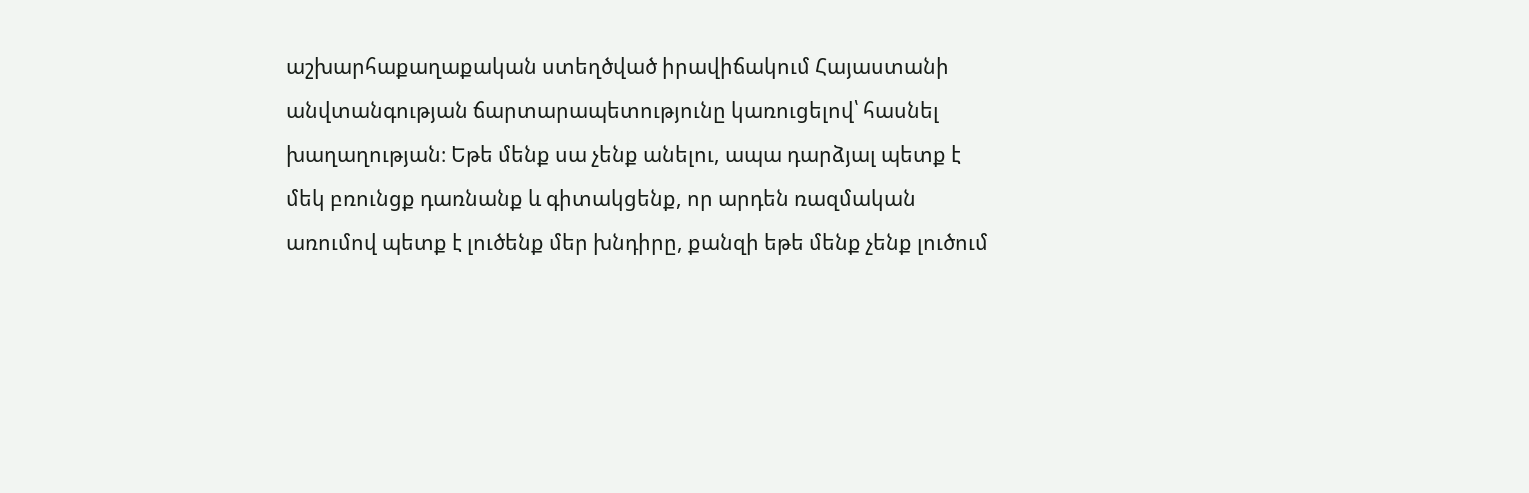աշխարհաքաղաքական ստեղծված իրավիճակում Հայաստանի անվտանգության ճարտարապետությունը կառուցելով՝ հասնել խաղաղության։ Եթե մենք սա չենք անելու, ապա դարձյալ պետք է մեկ բռունցք դառնանք և գիտակցենք, որ արդեն ռազմական առումով պետք է լուծենք մեր խնդիրը, քանզի եթե մենք չենք լուծում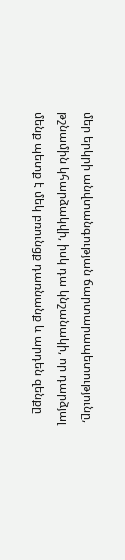մեր երկրի անվտանգության ճարտարապետությունը, թշնամին կհարձակվի, իսկ դա կնշանակի, որ դարձյալ մենք պետք է մեկ բռունցք դառնանք և արդեն զենքը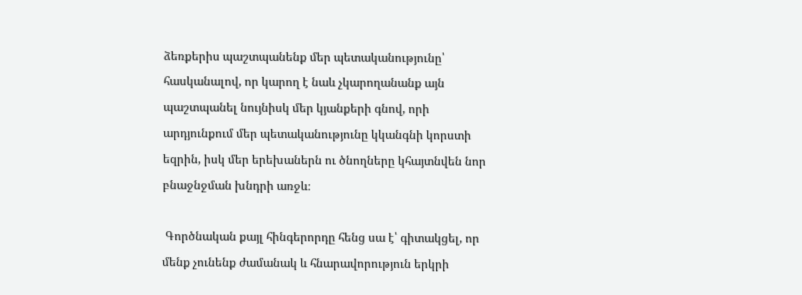ձեռքերիս պաշտպանենք մեր պետականությունը՝ հասկանալով, որ կարող է նաև չկարողանանք այն պաշտպանել նույնիսկ մեր կյանքերի գնով, որի արդյունքում մեր պետականությունը կկանգնի կորստի եզրին, իսկ մեր երեխաներն ու ծնողները կհայտնվեն նոր բնաջնջման խնդրի առջև։

 Գործնական քայլ հինգերորդը հենց սա է՝ գիտակցել, որ մենք չունենք ժամանակ և հնարավորություն երկրի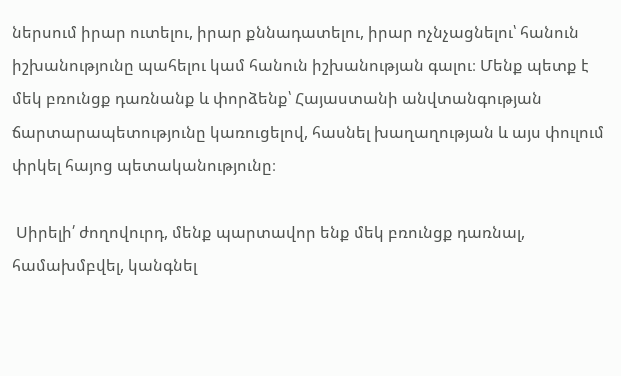ներսում իրար ուտելու, իրար քննադատելու, իրար ոչնչացնելու՝ հանուն իշխանությունը պահելու կամ հանուն իշխանության գալու։ Մենք պետք է մեկ բռունցք դառնանք և փորձենք՝ Հայաստանի անվտանգության ճարտարապետությունը կառուցելով, հասնել խաղաղության և այս փուլում փրկել հայոց պետականությունը։

 Սիրելի՛ ժողովուրդ, մենք պարտավոր ենք մեկ բռունցք դառնալ, համախմբվել, կանգնել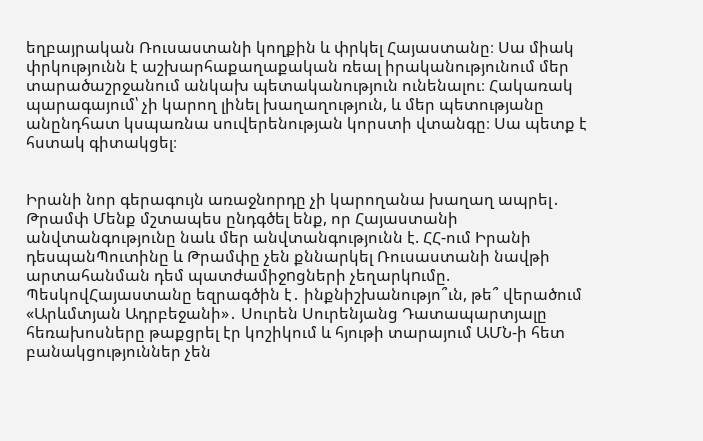եղբայրական Ռուսաստանի կողքին և փրկել Հայաստանը։ Սա միակ փրկությունն է աշխարհաքաղաքական ռեալ իրականությունում մեր տարածաշրջանում անկախ պետականություն ունենալու։ Հակառակ պարագայում՝ չի կարող լինել խաղաղություն, և մեր պետությանը անընդհատ կսպառնա սուվերենության կորստի վտանգը։ Սա պետք է հստակ գիտակցել։


Իրանի նոր գերագույն առաջնորդը չի կարողանա խաղաղ ապրել․ Թրամփ Մենք մշտապես ընդգծել ենք, որ Հայաստանի անվտանգությունը նաև մեր անվտանգությունն է. ՀՀ-ում Իրանի դեսպանՊուտինը և Թրամփը չեն քննարկել Ռուսաստանի նավթի արտահանման դեմ պատժամիջnցների չեղարկnւմը. ՊեսկովՀայաստանը եզրագծին է․ ինքնիշխանությո՞ւն, թե՞ վերածում «Արևմտյան Ադրբեջանի»․ Սուրեն Սուրենյանց Դատապարտյալը հեռախոսները թաքցրել էր կոշիկում և հյութի տարայում ԱՄՆ-ի հետ բանակցություններ չեն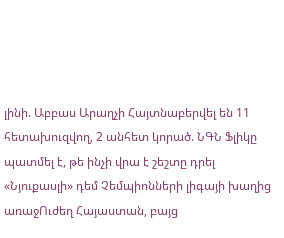լինի. Աբբաս Արաղչի Հայտնաբերվել են 11 հետախուզվող, 2 անհետ կորած. ՆԳՆ Ֆլիկը պատմել է, թե ինչի վրա է շեշտը դրել «Նյուքասլի» դեմ Չեմպիոնների լիգայի խաղից առաջՈւժեղ Հայաստան, բայց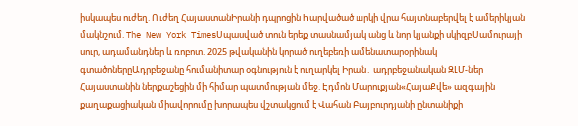իսկապես ուժեղ. Ուժեղ ՀայաստանԻրանի դպրոցին hարվածած шրկի վրա հայտնաբերվել է ամերիկյան մակնշում. The New York TimesՍպասված տուն երեք տասնամյակ անց և նոր կյանքի սկիզբՍամուրայի սուր, ադամանդներ և ռոբոտ. 2025 թվականին կորած ուղեբեռի ամենատարօրինակ գտածոներըԱդրբեջանը հումանիտար օգնություն է ուղարկել Իրան․ ադրբեջանական ԶԼՄ-ներ Հայաստանին ներքաշեցին մի հիմար պատմության մեջ. Էդմոն Մարուքյան«ՀայաՔվե» ազգային քաղաքացիական միավորումը խորապես վշտակցում է Վահան Բայբուրդյանի ընտանիքի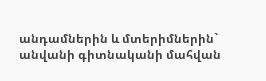անդամներին և մտերիմներին` անվանի գիտնականի մահվան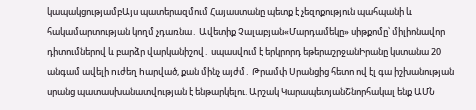կապակցությամբԱյս պատերազմում Հայաստանը պետք է չեզոքություն պահպանի և հակամարտության կողմ չդառնա․ Ավետիք Չալաբյան«Մարդամեկը» սիթքոմը՝ միլիոնավոր դիտումներով և բարձր վարկանիշով․ սպասվում է երկրորդ եթերաշրջանԻրանը կստանա 20 անգամ ավելի nւժեղ hարված, քան մինչ այժմ․ Թրամփ Սրանցից հետո ով էլ գա իշխանության սրանց պատասխանատվության է ենթարկելու. Արշակ ԿարապետյանՇնորհակալ ենք ԱՄՆ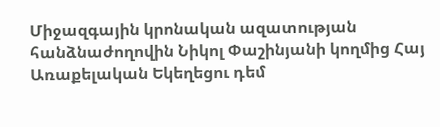Միջազգային կրոնական ազատության հանձնաժողովին Նիկոլ Փաշինյանի կողմից Հայ Առաքելական Եկեղեցու դեմ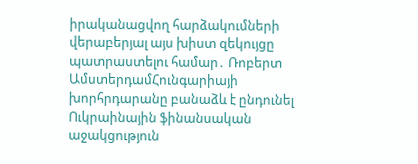իրականացվող հարձակումների վերաբերյալ այս խիստ զեկույցը պատրաստելու համար․ Ռոբերտ ԱմստերդամՀունգարիայի խորհրդարանը բանաձև է ընդունել Ուկրաինային ֆինանսական աջակցություն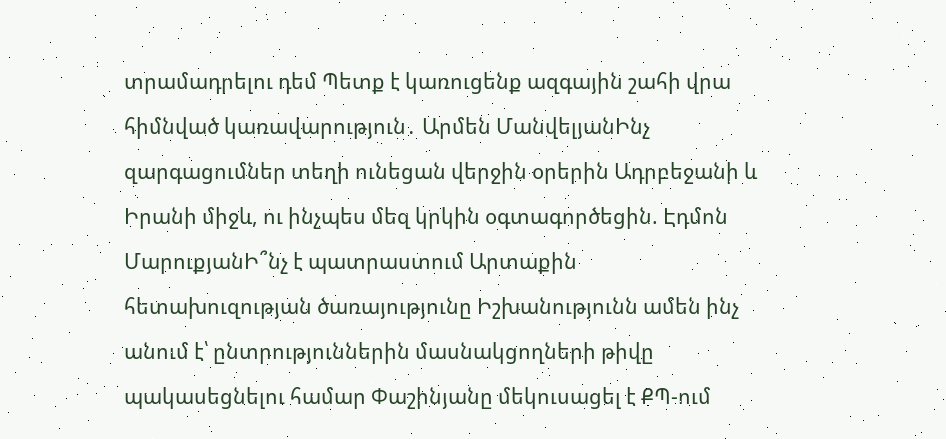տրամադրելու դեմ Պետք է կառուցենք ազգային շահի վրա հիմնված կառավարություն․ Արմեն ՄանվելյանԻնչ զարգացումներ տեղի ունեցան վերջին օրերին Ադրբեջանի և Իրանի միջև, ու ինչպես մեզ կրկին օգտագործեցին. Էդմոն ՄարուքյանԻ՞նչ է պատրաստում Արտաքին հետախուզության ծառայությունը Իշխանությունն ամեն ինչ անում է՝ ընտրություններին մասնակցողների թիվը պակասեցնելու համար Փաշինյանը մեկուսացել է ՔՊ-ում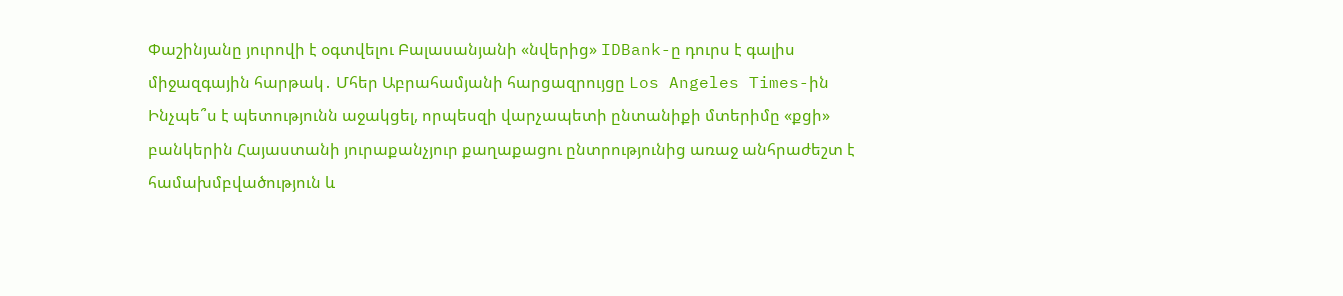Փաշինյանը յուրովի է օգտվելու Բալասանյանի «նվերից» IDBank-ը դուրս է գալիս միջազգային հարթակ․ Մհեր Աբրահամյանի հարցազրույցը Los Angeles Times-ին Ինչպե՞ս է պետությունն աջակցել, որպեսզի վարչապետի ընտանիքի մտերիմը «քցի» բանկերին Հայաստանի յուրաքանչյուր քաղաքացու ընտրությունից առաջ անհրաժեշտ է համախմբվածություն և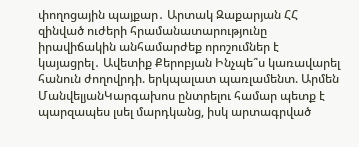փողոցային պայքար․ Արտակ Զաքարյան ՀՀ զինված ուժերի հրամանատարությունը իրավիճակին անհամարժեք որոշումներ է կայացրել․ Ավետիք Քերոբյան Ինչպե՞ս կառավարել հանուն ժողովրդի. երկպալատ պառլամենտ. Արմեն ՄանվելյանԿարգախոս ընտրելու համար պետք է պարզապես լսել մարդկանց, իսկ արտագրված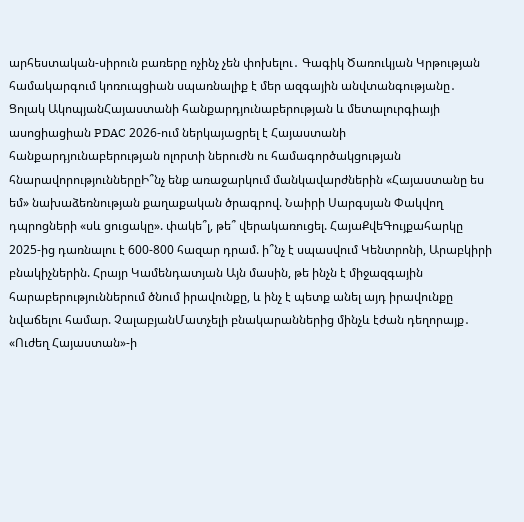արհեստական-սիրուն բառերը ոչինչ չեն փոխելու․ Գագիկ Ծառուկյան Կրթության համակարգում կոռուպցիան սպառնալիք է մեր ազգային անվտանգությանը․ Ցոլակ ԱկոպյանՀայաստանի հանքարդյունաբերության և մետալուրգիայի ասոցիացիան PDAC 2026-ում ներկայացրել է Հայաստանի հանքարդյունաբերության ոլորտի ներուժն ու համագործակցության հնարավորություններըԻ՞նչ ենք առաջարկում մանկավարժներին «Հայաստանը ես եմ» նախաձեռնության քաղաքական ծրագրով. Նաիրի Սարգսյան Փակվող դպրոցների «սև ցուցակը». փակե՞լ, թե՞ վերակառուցել. ՀայաՔվեԳույքահարկը 2025-ից դառնալու է 600-800 հազար դրամ. ի՞նչ է սպասվում Կենտրոնի, Արաբկիրի բնակիչներին. Հրայր Կամենդատյան Այն մասին, թե ինչն է միջազգային հարաբերություններում ծնում իրավունքը, և ինչ է պետք անել այդ իրավունքը նվաճելու համար. ՉալաբյանՄատչելի բնակարաններից մինչև էժան դեղորայք․ «Ուժեղ Հայաստան»-ի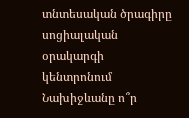տնտեսական ծրագիրը սոցիալական օրակարգի կենտրոնում Նախիջևանը ո՞ր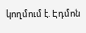կողմում է. Էդմոն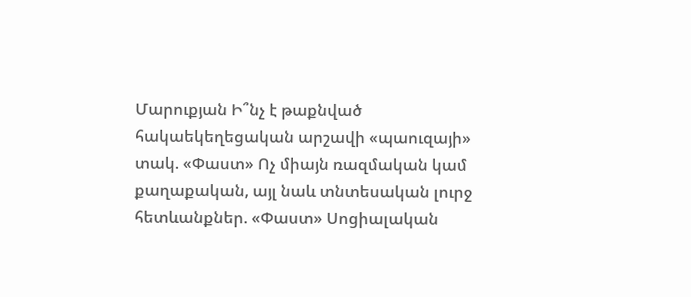Մարուքյան Ի՞նչ է թաքնված հակաեկեղեցական արշավի «պաուզայի» տակ. «Փաստ» Ոչ միայն ռազմական կամ քաղաքական, այլ նաև տնտեսական լուրջ հետևանքներ. «Փաստ» Սոցիալական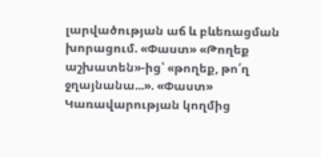լարվածության աճ և բևեռացման խորացում. «Փաստ» «Թողեք աշխատեն»-ից՝ «թողեք, թո՛ղ ջղայնանա...». «Փաստ» Կառավարության կողմից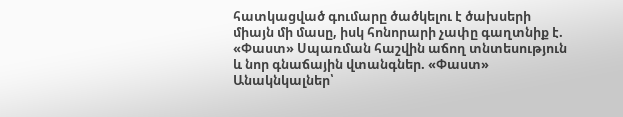հատկացված գումարը ծածկելու է ծախսերի միայն մի մասը, իսկ հոնորարի չափը գաղտնիք է. «Փաստ» Սպառման հաշվին աճող տնտեսություն և նոր գնաճային վտանգներ. «Փաստ» Անակնկալներ՝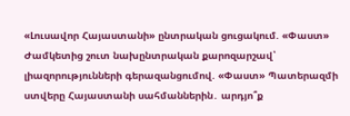«Լուսավոր Հայաստանի» ընտրական ցուցակում. «Փաստ» Ժամկետից շուտ նախընտրական քարոզարշավ՝ լիազորությունների գերազանցումով. «Փաստ» Պատերազմի ստվերը Հայաստանի սահմաններին․ արդյո՞ք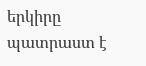երկիրը պատրաստ է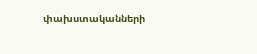փախստականների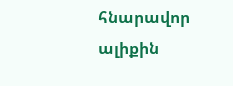հնարավոր ալիքին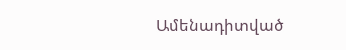Ամենադիտված